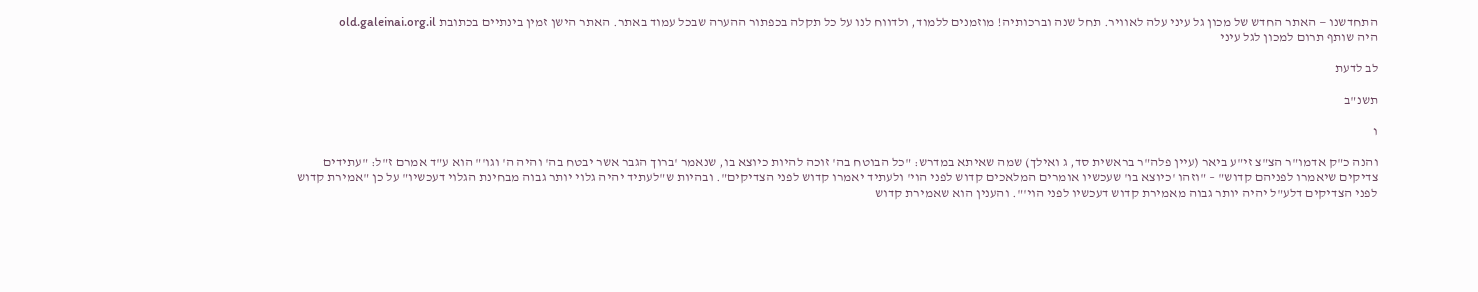התחדשנו — האתר החדש של מכון גל עיני עלה לאוויר. תחל שנה וברכותיה! מוזמנים ללמוד, ולדווח לנו על כל תקלה בכפתור ההערה שבכל עמוד באתר. האתר הישן זמין בינתיים בכתובת old.galeinai.org.il
היה שותף תרום למכון לגל עיני

לב לדעת

תשנ"ב

ו

והנה כ"ק אדמו"ר הצ"צ זי"ע ביאר (עיין פלה"ר בראשית סד, ג ואילך) שמה שאיתא במדרש: "כל הבוטח בה' זוכה להיות כיוצא בו, שנאמר 'ברוך הגבר אשר יבטח בה' והיה ה' וגו'" הוא ע"ד אמרם ז"ל: "עתידים צדיקים שיאמרו לפניהם קדוש" – "וזהו 'כיוצא בו' שעכשיו אומרים המלאכים קדוש לפני הוי' ולעתיד יאמרו קדוש לפני הצדיקים". ובהיות ש"לעתיד יהיה גלוי יותר גבוה מבחינת הגלוי דעכשיו" על כן "אמירת קדוש לפני הצדיקים דלע"ל יהיה יותר גבוה מאמירת קדוש דעכשיו לפני הוי'". והענין הוא שאמירת קדוש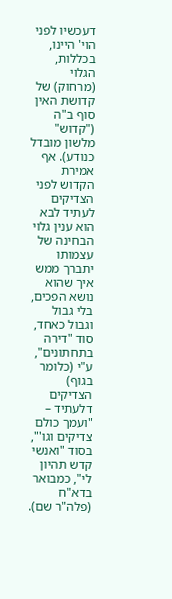דעכשיו לפני הוי' היינו, בכללות, הגלוי (מרחוק) של קדושת האין סוף ב"ה ("קדוש" מלשון מובדל כנודע). אף אמירת הקדוש לפני הצדיקים לעתיד לבא הוא ענין גלוי הבחינה של עצמותו יתברך ממש איך שהוא נושא הפכים, בלי גבול וגבול כאחד, סוד "דירה בתחתונים", ע"י (כלומר בגוף) הצדיקים דלעתיד – "ועמך כולם צדיקים וגו'", בסוד "ואנשי קדש תהיון לי", כמבואר בדא"ח (פלה"ר שם).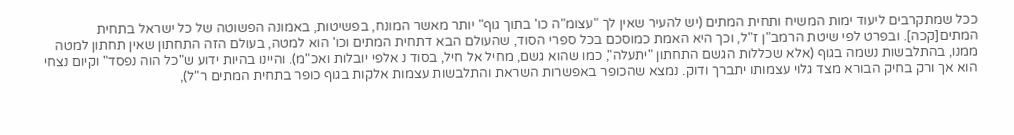ככל שמתקרבים ליעוד ימות המשיח ותחית המתים (יש להעיר שאין לך "עצומ"ה כו' בתוך גוף" יותר מאשר המונח, בפשיטות, באמונה הפשוטה של כל ישראל בתחית המתים[קכה]. ובפרט לפי שיטת הרמב"ן ז"ל, וכך היא האמת כמוסכם בכל ספרי הסוד, שהעולם הבא דתחית המתים וכו' הוא למטה, בעולם הזה התחתון שאין תחתון למטה ממנו, בהתלבשות נשמה בגוף (אלא שכללות הגשם התחתון "יתעלה", כמו שהוא גשם, מחיל אל חיל, בסוד נ אלפי יובלות ואכ"מ). והיינו בהיות ידוע ש"כל הוה נפסד" וקיום נצחי הוא אך ורק בחיק הבורא מצד גלוי עצמותו יתברך ודוק. נמצא שהכופר באפשרות השראת והתלבשות עצמות אלקות בגוף כופר בתחית המתים ר"ל),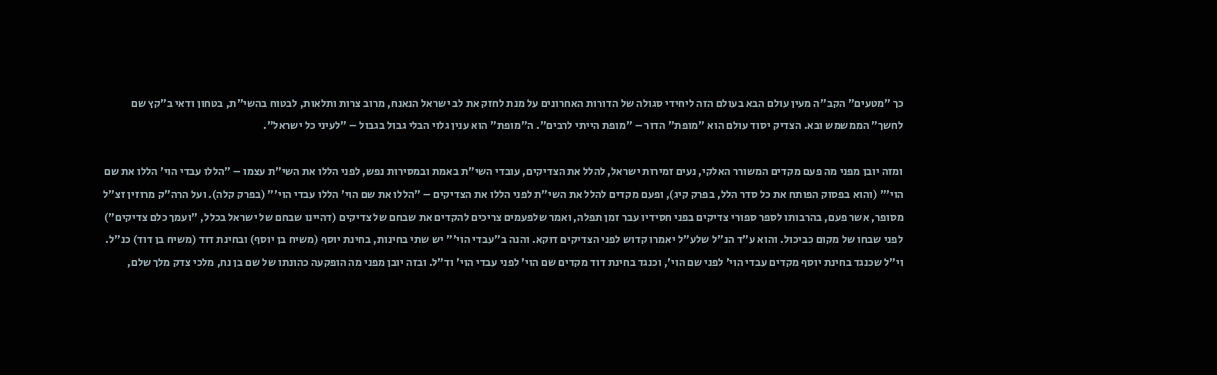כך "מטעים" הקב"ה מעין עולם הבא בעולם הזה ליחידי סגולה של הדורות האחרונים על מנת לחזק את לב ישראל הנאנח, מרוב צרות ותלאות, לבטוח בהשי"ת, בטחון ודאי ב"קץ שם לחשך" הממשמש ובא. הצדיק יסוד עולם הוא "מופת" הדור – "מופת הייתי לרבים". ה"מופת" הוא ענין גלוי הבלי גבול בגבול – "לעיני כל ישראל".

ומזה יובן מפני מה פעם מקדים המשורר האלקי, נעים זמירות ישראל, להלל את הצדיקים, עובדי השי"ת באמת ובמסירות נפש, לפני הללו את השי"ת עצמו – "הללו עבדי הוי' הללו את שם הוי'" (והוא בפסוק הפותח את כל סדר הלל, בפרק קיג), ופעם מקדים להלל את השי"ת לפני הללו את הצדיקים – "הללו את שם הוי' הללו עבדי הוי'" (בפרק קלה). ועל הרה"ק מרוזין זצ"ל מסופר, אשר פעם, בהרבותו לספר ספורי צדיקים בפני חסידיו עבר זמן תפלה, ואמר שלפעמים צריכים להקדים את שבחם של צדיקים (דהיינו שבחם של ישראל בכלל, "ועמך כלם צדיקים") לפני שבחו של מקום כביכול. והוא ע"ד הנ"ל שלע"ל יאמרו קדוש לפני הצדיקים דוקא. והנה ב"עבדי הוי'" יש שתי בחינות, בחינת יוסף (משיח בן יוסף) ובחינת דוד (משיח בן דוד) כנ"ל. וי"ל שכנגד בחינת יוסף מקדים עבדי הוי' לפני שם הוי', וכנגד בחינת דוד מקדים שם הוי' לפני עבדי הוי' וד"ל. ובזה יובן מפני מה הופקעה כהונתו של שם בן נח, מלכי צדק מלך שלם,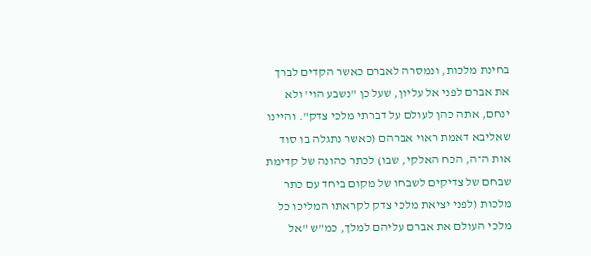בחינת מלכות, ונמסרה לאברם כאשר הקדים לברך את אברם לפני אל עליון, שעל כן "נשבע הוי' ולא ינחם, אתה כהן לעולם על דברתי מלכי צדק". והיינו שאליבא דאמת ראוי אברהם (כאשר נתגלה בו סוד אות ה־ה, הכח האלקי, שבו) לכתר כהונה של קדימת שבחם של צדיקים לשבחו של מקום ביחד עם כתר מלכות (לפני יציאת מלכי צדק לקראתו המליכו כל מלכי העולם את אברם עליהם למלך, כמ"ש "אל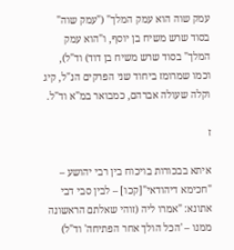עמק שוה הוא עמק המלך" ("עמק שוה" בסוד שרש משיח בן יוסף, ו"הוא עמק המלך" בסוד שרש משיח בן דוד) וד"ל), וכמו שמרומז ביחוד שני הפרקים הנ"ל, קיג וקלה שעולה אברהם, כמבואר במ"א וד"ל.

ז

איתא בבכורות בויכוח בין רבי יהושע – "חכימא דיהודאי"[קכו] – לבין סבי דבי אתונא: "אמרו ליה (זוהי שאלתם הראשונה ממנו – 'הכל הולך אחר הפתיחה' וד"ל)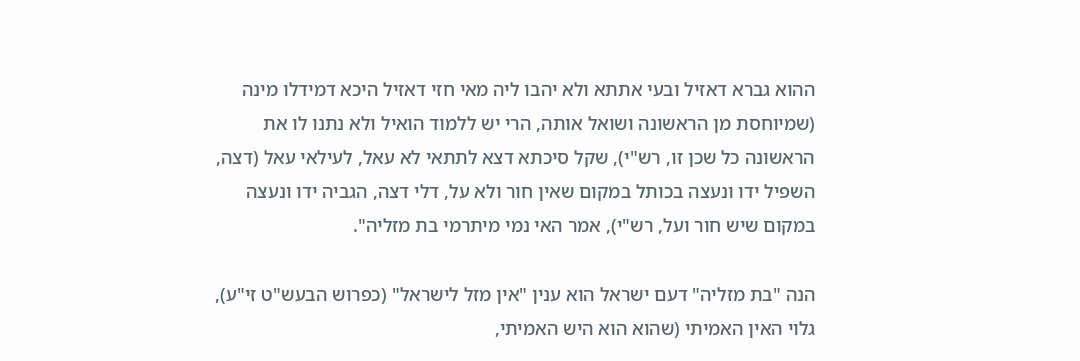ההוא גברא דאזיל ובעי אתתא ולא יהבו ליה מאי חזי דאזיל היכא דמידלו מינה (שמיוחסת מן הראשונה ושואל אותה, הרי יש ללמוד הואיל ולא נתנו לו את הראשונה כל שכן זו, רש"י), שקל סיכתא דצא לתתאי לא עאל, לעילאי עאל (דצה, השפיל ידו ונעצה בכותל במקום שאין חור ולא על, דלי דצה, הגביה ידו ונעצה במקום שיש חור ועל, רש"י), אמר האי נמי מיתרמי בת מזליה".

הנה "בת מזליה" דעם ישראל הוא ענין "אין מזל לישראל" (כפרוש הבעש"ט זי"ע), גלוי האין האמיתי (שהוא הוא היש האמיתי,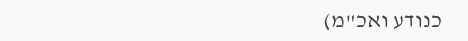כנודע ואכ"מ)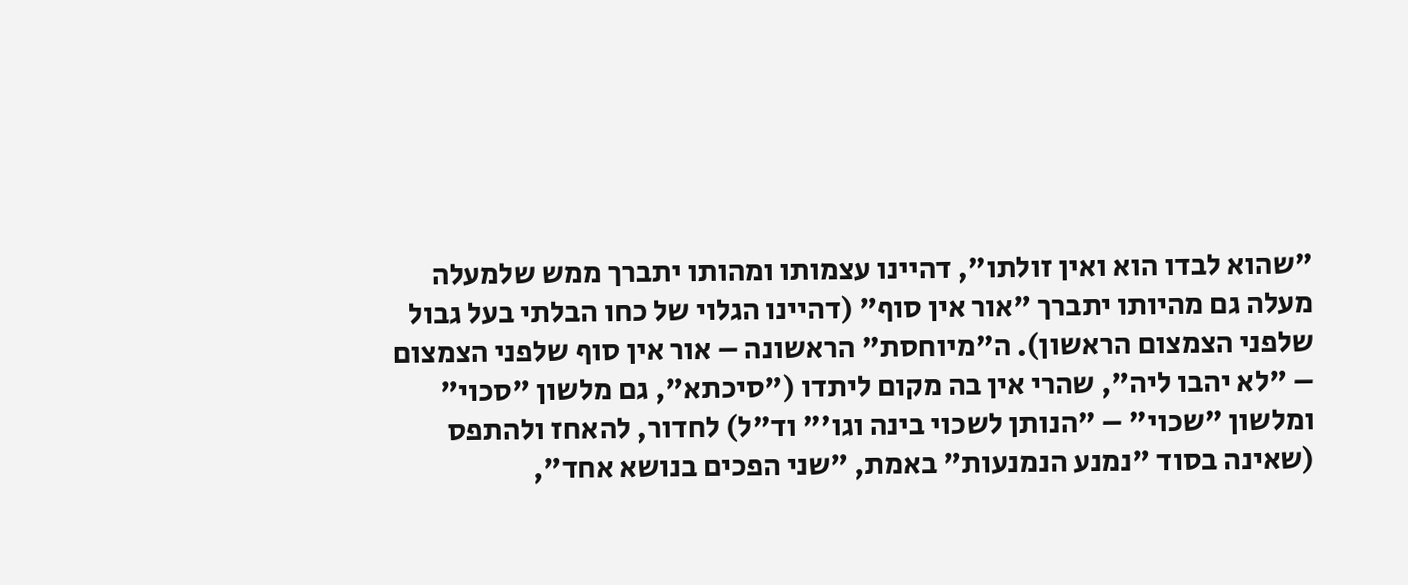"שהוא לבדו הוא ואין זולתו", דהיינו עצמותו ומהותו יתברך ממש שלמעלה מעלה גם מהיותו יתברך "אור אין סוף" (דהיינו הגלוי של כחו הבלתי בעל גבול שלפני הצמצום הראשון). ה"מיוחסת" הראשונה – אור אין סוף שלפני הצמצום – "לא יהבו ליה", שהרי אין בה מקום ליתדו ("סיכתא", גם מלשון "סכוי" ומלשון "שכוי" – "הנותן לשכוי בינה וגו'" וד"ל) לחדור, להאחז ולהתפס (שאינה בסוד "נמנע הנמנעות" באמת, "שני הפכים בנושא אחד",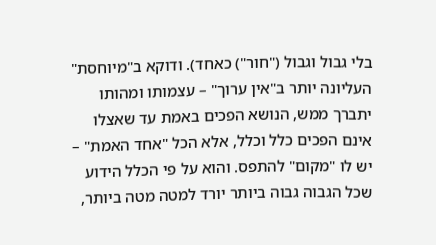בלי גבול וגבול ("חור") כאחד). ודוקא ב"מיוחסת" העליונה יותר ב"אין ערוך" – עצמותו ומהותו יתברך ממש, הנושא הפכים באמת עד שאצלו אינם הפכים כלל וכלל, אלא הכל "אחד האמת" – יש לו "מקום" להתפס. והוא על פי הכלל הידוע שכל הגבוה גבוה ביותר יורד למטה מטה ביותר,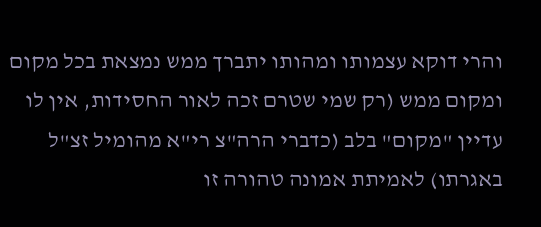והרי דוקא עצמותו ומהותו יתברך ממש נמצאת בכל מקום ומקום ממש (רק שמי שטרם זכה לאור החסידות, אין לו עדיין "מקום" בלב (כדברי הרה"צ רי"א מהומיל זצ"ל באגרתו) לאמיתת אמונה טהורה זו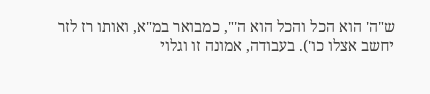ש"ה' הוא הכל והכל הוא ה'", כמבואר במ"א, ואותו רז לזר יחשב אצלו כו'). בעבודה, אמונה זו וגלוי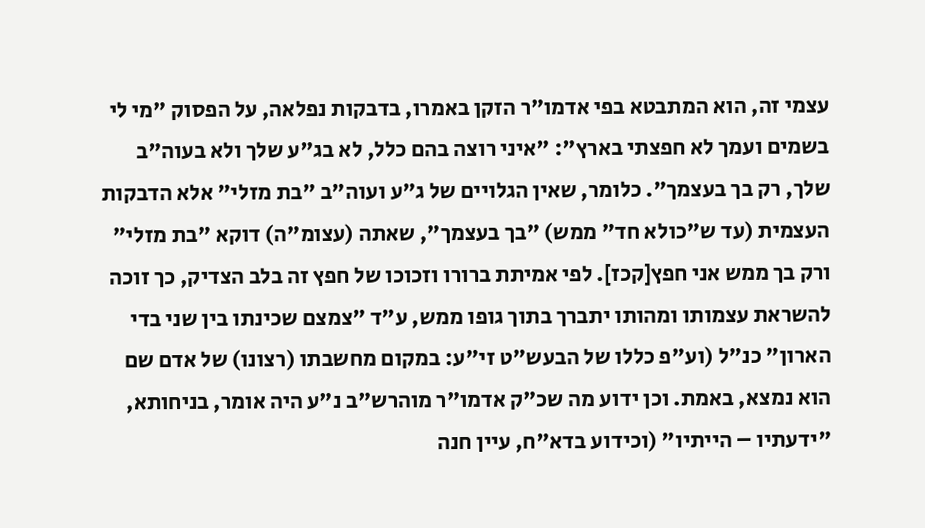עצמי זה, הוא המתבטא בפי אדמו"ר הזקן באמרו, בדבקות נפלאה, על הפסוק "מי לי בשמים ועמך לא חפצתי בארץ": "איני רוצה בהם כלל, לא בג"ע שלך ולא בעוה"ב שלך, רק בך בעצמך". כלומר, שאין הגלויים של ג"ע ועוה"ב "בת מזלי" אלא הדבקות העצמית (עד ש"כולא חד" ממש) "בך בעצמך", שאתה (עצומ"ה) דוקא "בת מזלי" ורק בך ממש אני חפץ[קכז]. לפי אמיתת ברורו וזכוכו של חפץ זה בלב הצדיק, כך זוכה להשראת עצמותו ומהותו יתברך בתוך גופו ממש, ע"ד "צמצם שכינתו בין שני בדי הארון" כנ"ל (וע"פ כללו של הבעש"ט זי"ע: במקום מחשבתו (רצונו) של אדם שם הוא נמצא, באמת. וכן ידוע מה שכ"ק אדמו"ר מוהרש"ב נ"ע היה אומר, בניחותא, "ידעתיו – הייתיו" (וכידוע בדא"ח, עיין חנה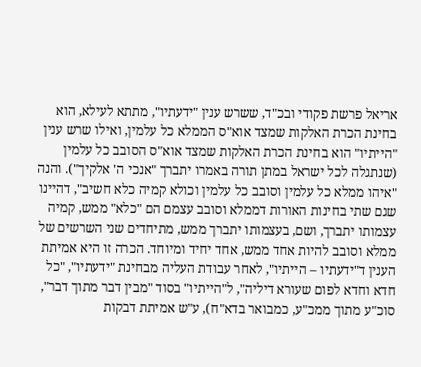אריאל פרשת פקודי ובכ"ד, ששרש ענין "ידעתיו", מתתא לעילא, הוא בחינת הכרת האלקות שמצד אוא"ס הממלא כל עלמין, ואילו שרש ענין "הייתיו" הוא בחינת הכרת האלקות שמצד אוא"ס הסובב כל עלמין (שנתגלה לכל ישראל במתן תורה באמרו יתברך "אנכי ה' אלקיך"). והנה "איהו ממלא כל עלמין וסובב כל עלמין וכולא קמיה כלא חשיב", דהיינו שגם שתי בחינות האורות דממלא וסובב עצמם הם "כלא" ממש, קמיה עצמותו יתברך, ושם, בעצמותו יתברך ממש, מתיחדים שני השרשים של ממלא וסובב להיות אחד ממש, אחד יחיד ומיוחד. הכרה זו היא אמיתת הענין ד"ידעתיו – הייתיו", לאחר עבודת העליה מבחינת "ידעתיו", "כל חדא וחדא לפום שעורא דיליה", ל"הייתיו" בסוד "מבין דבר מתוך דבר", סוכ"ע מתוך ממכ"ע, כמבואר בדא"ח), ע"ש אמיתת דבקות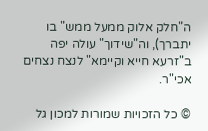ה"חלק אלוק ממעל ממש" בו יתברך), וה"שידוך" עולה יפה ב"זרעא חייא וקיימא" לנצח נצחים אכי"ר.

© כל הזכויות שמורות למכון גל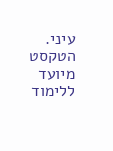עיני. הטקסט מיועד ללימוד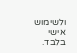ולשימוש אישי בלבד.